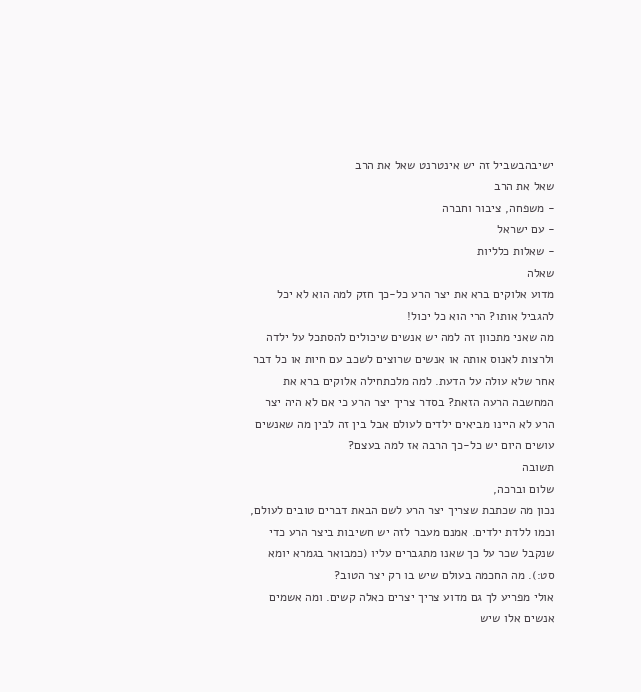ישיבהבשביל זה יש אינטרנט שאל את הרב
שאל את הרב
- משפחה, ציבור וחברה
- עם ישראל
- שאלות כלליות
שאלה
מדוע אלוקים ברא את יצר הרע כל-כך חזק למה הוא לא יכל להגביל אותו? הרי הוא כל יכול!
מה שאני מתכוון זה למה יש אנשים שיכולים להסתכל על ילדה ולרצות לאנוס אותה או אנשים שרוצים לשכב עם חיות או כל דבר אחר שלא עולה על הדעת. למה מלכתחילה אלוקים ברא את המחשבה הרעה הזאת? בסדר צריך יצר הרע כי אם לא היה יצר הרע לא היינו מביאים ילדים לעולם אבל בין זה לבין מה שאנשים עושים היום יש כל-כך הרבה אז למה בעצם?
תשובה
שלום וברכה,
נכון מה שכתבת שצריך יצר הרע לשם הבאת דברים טובים לעולם, וכמו ללדת ילדים. אמנם מעבר לזה יש חשיבות ביצר הרע כדי שנקבל שכר על כך שאנו מתגברים עליו (כמבואר בגמרא יומא סט:). מה החכמה בעולם שיש בו רק יצר הטוב?
אולי מפריע לך גם מדוע צריך יצרים כאלה קשים. ומה אשמים אנשים אלו שיש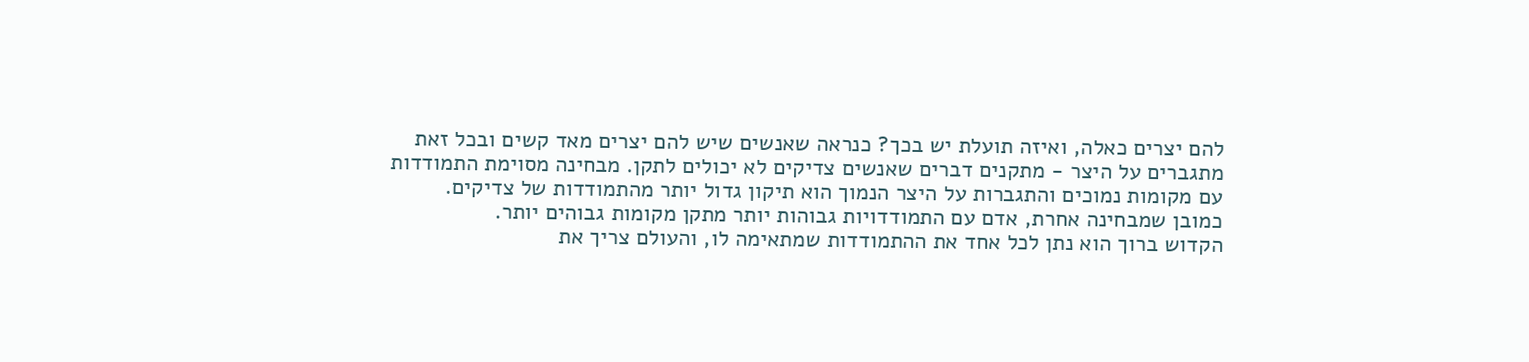להם יצרים כאלה, ואיזה תועלת יש בכך? כנראה שאנשים שיש להם יצרים מאד קשים ובכל זאת מתגברים על היצר - מתקנים דברים שאנשים צדיקים לא יכולים לתקן. מבחינה מסוימת התמודדות עם מקומות נמוכים והתגברות על היצר הנמוך הוא תיקון גדול יותר מהתמודדות של צדיקים.
כמובן שמבחינה אחרת, אדם עם התמודדויות גבוהות יותר מתקן מקומות גבוהים יותר.
הקדוש ברוך הוא נתן לכל אחד את ההתמודדות שמתאימה לו, והעולם צריך את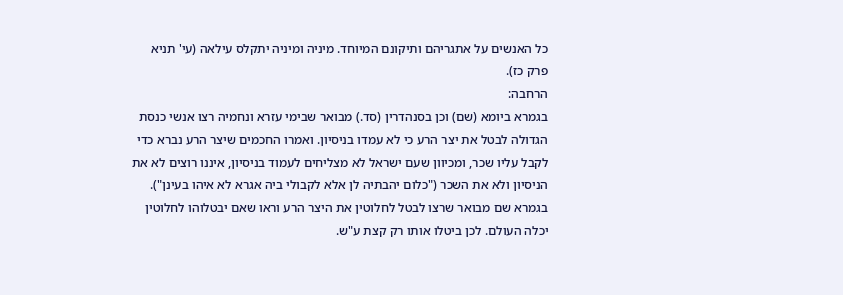כל האנשים על אתגריהם ותיקונם המיוחד. מיניה ומיניה יתקלס עילאה (עי' תניא פרק כז).
הרחבה:
בגמרא ביומא (שם) וכן בסנהדרין (סד.) מבואר שבימי עזרא ונחמיה רצו אנשי כנסת הגדולה לבטל את יצר הרע כי לא עמדו בניסיון. ואמרו החכמים שיצר הרע נברא כדי לקבל עליו שכר, ומכיוון שעם ישראל לא מצליחים לעמוד בניסיון, איננו רוצים לא את הניסיון ולא את השכר ("כלום יהבתיה לן אלא לקבולי ביה אגרא לא איהו בעינן").
בגמרא שם מבואר שרצו לבטל לחלוטין את היצר הרע וראו שאם יבטלוהו לחלוטין יכלה העולם. לכן ביטלו אותו רק קצת ע"ש.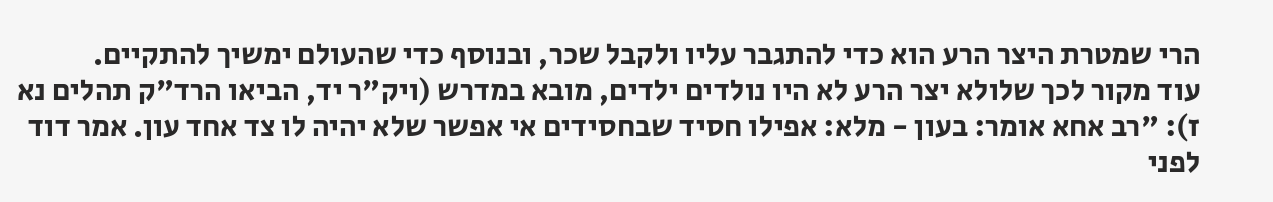הרי שמטרת היצר הרע הוא כדי להתגבר עליו ולקבל שכר, ובנוסף כדי שהעולם ימשיך להתקיים.
עוד מקור לכך שלולא יצר הרע לא היו נולדים ילדים, מובא במדרש (ויק"ר יד, הביאו הרד"ק תהלים נא ז): "רב אחא אומר: בעון - מלא: אפילו חסיד שבחסידים אי אפשר שלא יהיה לו צד אחד עון. אמר דוד לפני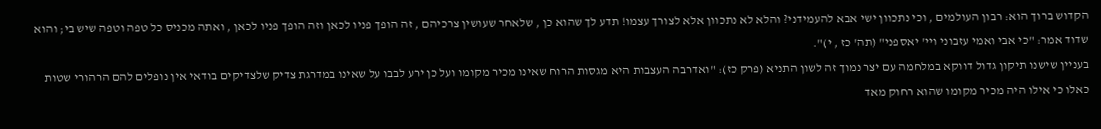הקדוש ברוך הוא: רבון העולמים , וכי נתכוון ישי אבא להעמידני? והלא לא נתכוון אלא לצורך עצמו! תדע לך שהוא כן , שלאחר שעושין צרכיהם , זה הופך פניו לכאן וזה הופך פניו לכאן , ואתה מכניס כל טפה וטפה שיש בי; והוא שדוד אמר: "כי אבי ואמי עזבוני ויי' יאספני" (תה' כז , י)".
בעניין שישנו תיקון גדול דווקא במלחמה עם יצר נמוך זה לשון התניא (פרק כז): "ואדרבה העצבות היא מגסות הרוח שאינו מכיר מקומו ועל כן ירע לבבו על שאינו במדרגת צדיק שלצדיקים בודאי אין נופלים להם הרהורי שטות כאלו כי אילו היה מכיר מקומו שהוא רחוק מאד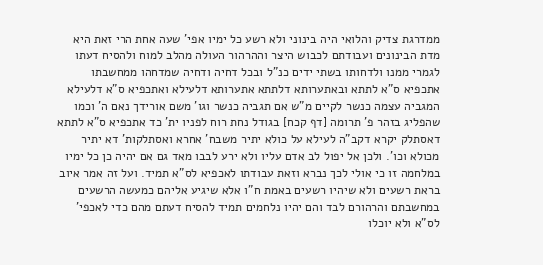ממדרגת צדיק והלואי היה בינוני ולא רשע כל ימיו אפי' שעה אחת הרי זאת היא מדת הבינונים ועבודתם לכבוש היצר וההרהור העולה מהלב למוח ולהסיח דעתו לגמרי ממנו ולדחותו בשתי ידים כנ"ל ובכל דחיה ודחיה שמדחהו ממחשבתו אתכפיא ס"א לתתא ובאתערותא דלתתא אתערותא דלעילא ואתכפיא ס"א דלעילא המגביה עצמה כנשר לקיים מ"ש אם תגביה כנשר וגו' משם אורידך נאם ה' וכמו שהפליג בזהר פ' תרומה [דף קכח] בגודל נחת רוח לפניו ית' כד אתכפיא ס"א לתתא דאסתלק יקרא דקב"ה לעילא על כולא יתיר משבח' אחרא ואסתלקות' דא יתיר מכולא וכו'. ולכן אל יפול לב אדם עליו ולא ירע לבבו מאד גם אם יהיה כן כל ימיו במלחמה זו כי אולי לכך נברא וזאת עבודתו לאכפיא לס"א תמיד. ועל זה אמר איוב בראת רשעים ולא שיהיו רשעים באמת ח"ו אלא שיגיע אליהם כמעשה הרשעים במחשבתם והרהורם לבד והם יהיו נלחמים תמיד להסיח דעתם מהם כדי לאכפי' לס"א ולא יוכלו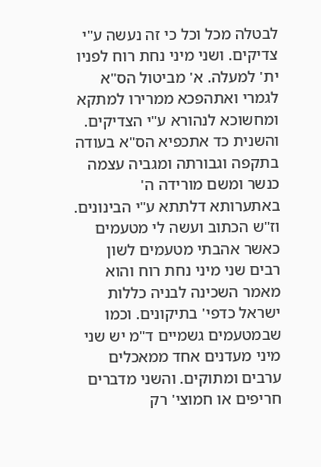לבטלה מכל וכל כי זה נעשה ע"י צדיקים. ושני מיני נחת רוח לפניו ית' למעלה. א' מביטול הס"א לגמרי ואתהפכא ממרירו למתקא ומחשוכא לנהורא ע"י הצדיקים. והשנית כד אתכפיא הס"א בעודה בתקפה וגבורתה ומגביה עצמה כנשר ומשם מורידה ה' באתערותא דלתתא ע"י הבינונים. וז"ש הכתוב ועשה לי מטעמים כאשר אהבתי מטעמים לשון רבים שני מיני נחת רוח והוא מאמר השכינה לבניה כללות ישראל כדפי' בתיקונים. וכמו שבמטעמים גשמיים ד"מ יש שני מיני מעדנים אחד ממאכלים ערבים ומתוקים. והשני מדברים חריפים או חמוצי' רק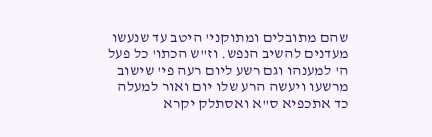שהם מתובלים ומתוקני' היטב עד שנעשו מעדנים להשיב הנפש. וז"ש הכתו' כל פעל ה' למענהו וגם רשע ליום רעה פי' שישוב מרשעו ויעשה הרע שלו יום ואור למעלה כד אתכפיא ס"א ואסתלק יקרא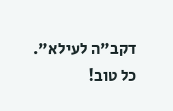דקב"ה לעילא".
כל טוב!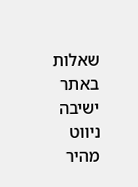שאלות באתר ישיבה
ניווט מהיר